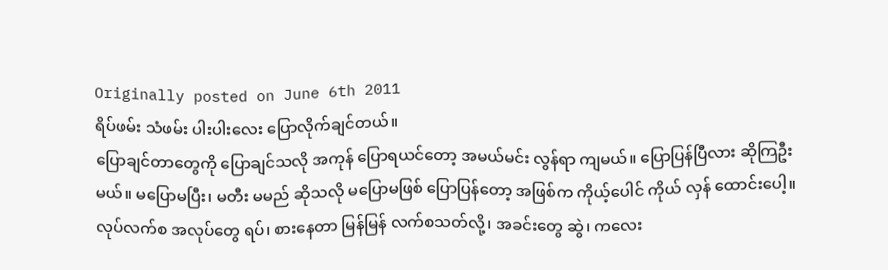Originally posted on June 6th 2011
ရိပ်ဖမ်း သံဖမ်း ပါးပါးလေး ပြောလိုက်ချင်တယ်။
ပြောချင်တာတွေကို ပြောချင်သလို အကုန် ပြောရယင်တော့ အမယ်မင်း လွန်ရာ ကျမယ်။ ပြောပြန်ပြီလား ဆိုကြဦးမယ်။ မပြောမပြီး၊ မတီး မမည် ဆိုသလို မပြောမဖြစ် ပြောပြန်တော့ အဖြစ်က ကိုယ့်ပေါင် ကိုယ် လှန် ထောင်းပေါ့။
လုပ်လက်စ အလုပ်တွေ ရပ်၊ စားနေတာ မြန်မြန် လက်စသတ်လို့၊ အခင်းတွေ ဆွဲ၊ ကလေး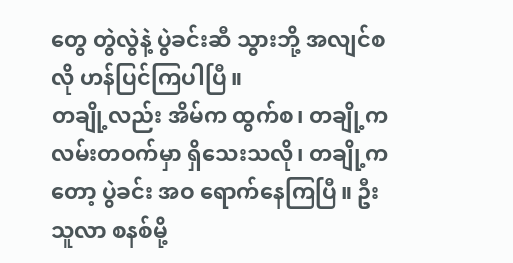တွေ တွဲလွဲနဲ့ ပွဲခင်းဆီ သွားဘို့ အလျင်စလို ဟန်ပြင်ကြပါပြီ။
တချို့လည်း အိမ်က ထွက်စ၊ တချို့က လမ်းတဝက်မှာ ရှိသေးသလို၊ တချို့ကတော့ ပွဲခင်း အဝ ရောက်နေကြပြီ။ ဦးသူလာ စနစ်မို့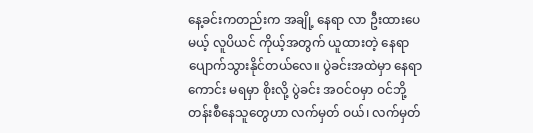နေ့ခင်းကတည်းက အချို့ နေရာ လာ ဦးထားပေမယ့် လူပိယင် ကိုယ့်အတွက် ယူထားတဲ့ နေရာ ပျောက်သွားနိုင်တယ်လေ။ ပွဲခင်းအထဲမှာ နေရာကောင်း မရမှာ စိုးလို့ ပွဲခင်း အဝင်ဝမှာ ဝင်ဘို့ တန်းစီနေသူတွေဟာ လက်မှတ် ဝယ်၊ လက်မှတ်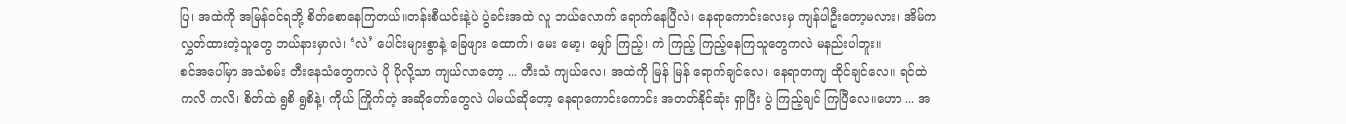ပြ၊ အထဲကို အမြန်ဝင်ရဘို့ စိတ်စောနေကြတယ်။တန်းစီယင်းနဲ့ပဲ ပွဲခင်းအထဲ လူ ဘယ်လောက် ရောက်နေပြီလဲ၊ နေရာကောင်းလေးမှ ကျန်ပါဦးတော့မလား၊ အိမ်က လွှတ်ထားတဲ့သူတွေ ဘယ်နားမှာလဲ၊ ‘လဲ’ ပေါင်းများစွာနဲ့ ခြေဖျား ထောက်၊ မေး မော့၊ မျှော် ကြည့်၊ ကဲ ကြည့် ကြည့်နေကြသူတွေကလဲ မနည်းပါဘူး။
စင်အပေါ်မှာ အသံစမ်း တီးနေသံတွေကလဲ ပို ပိုလို့သာ ကျယ်လာတော့ ... တီးသံ ကျယ်လေ၊ အထဲကို မြန် မြန် ရောက်ချင်လေ၊ နေရာတကျ ထိုင်ချင်လေ။ ရင်ထဲ ကလိ ကလိ၊ စိတ်ထဲ ရွစိ ရွစိနဲ့၊ ကိုယ် ကြိုက်တဲ့ အဆိုတော်တွေလဲ ပါမယ်ဆိုတော့ နေရာကောင်းကောင်း အတတ်နိုင်ဆုံး ရှာပြီး ပွဲ ကြည့်ချင် ကြပြီလေ။ဟော ... အ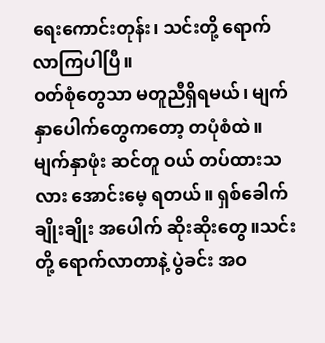ရေးကောင်းတုန်း၊ သင်းတို့ ရောက်လာကြပါပြီ။
ဝတ်စုံတွေသာ မတူညီရှိရမယ်၊ မျက်နှာပေါက်တွေကတော့ တပုံစံထဲ။ မျက်နှာဖုံး ဆင်တူ ဝယ် တပ်ထားသလား အောင်းမေ့ ရတယ်။ ရှစ်ခေါက်ချိုးချိုး အပေါက် ဆိုးဆိုးတွေ။သင်းတို့ ရောက်လာတာနဲ့ ပွဲခင်း အဝ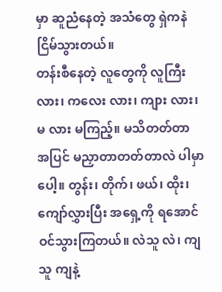မှာ ဆူညံနေတဲ့ အသံတွေ ရှဲကနဲ ငြိမ်သွားတယ်။
တန်းစီနေတဲ့ လူတွေကို လူကြီး လား၊ ကလေး လား၊ ကျား လား၊ မ လား မကြည့်။ မသိတတ်တာ အပြင် မညှာတာတတ်တာလဲ ပါမှာပေါ့။ တွန်း၊ တိုက်၊ ဖယ်၊ ထိုး၊ ကျော်လွှားပြီး အရှေ့ကို ရအောင် ဝင်သွားကြတယ်။ လဲသူ လဲ၊ ကျသူ ကျနဲ့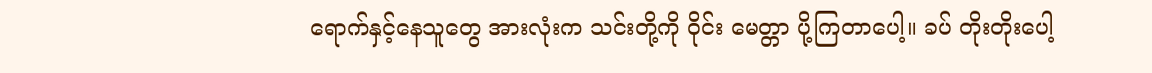ရောက်နှင့်နေသူတွေ အားလုံးက သင်းတို့ကို ဝိုင်း မေတ္တာ ပို့ကြတာပေါ့။ ခပ် တိုးတိုးပေါ့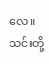လေ။ သင်းတို့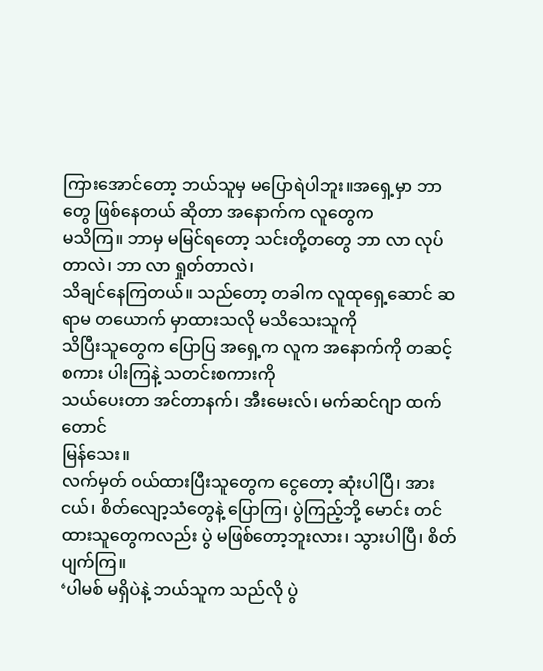ကြားအောင်တော့ ဘယ်သူမှ မပြောရဲပါဘူး။အရှေ့မှာ ဘာတွေ ဖြစ်နေတယ် ဆိုတာ အနောက်က လူတွေက
မသိကြ။ ဘာမှ မမြင်ရတော့ သင်းတို့တတွေ ဘာ လာ လုပ်တာလဲ၊ ဘာ လာ ရှုတ်တာလဲ၊
သိချင်နေကြတယ်။ သည်တော့ တခါက လူထုရှေ့ဆောင် ဆရာမ တယောက် မှာထားသလို မသိသေးသူကို
သိပြီးသူတွေက ပြောပြ အရှေ့က လူက အနောက်ကို တဆင့်စကား ပါးကြနဲ့ သတင်းစကားကို
သယ်ပေးတာ အင်တာနက်၊ အီးမေးလ်၊ မက်ဆင်ဂျာ ထက်တောင်
မြန်သေး။
လက်မှတ် ဝယ်ထားပြီးသူတွေက ငွေတော့ ဆုံးပါပြီ၊ အား ငယ်၊ စိတ်လျော့သံတွေနဲ့ ပြောကြ၊ ပွဲကြည့်ဘို့ မောင်း တင်ထားသူတွေကလည်း ပွဲ မဖြစ်တော့ဘူးလား၊ သွားပါပြီ၊ စိတ်ပျက်ကြ။
‘ပါမစ် မရှိပဲနဲ့ ဘယ်သူက သည်လို ပွဲ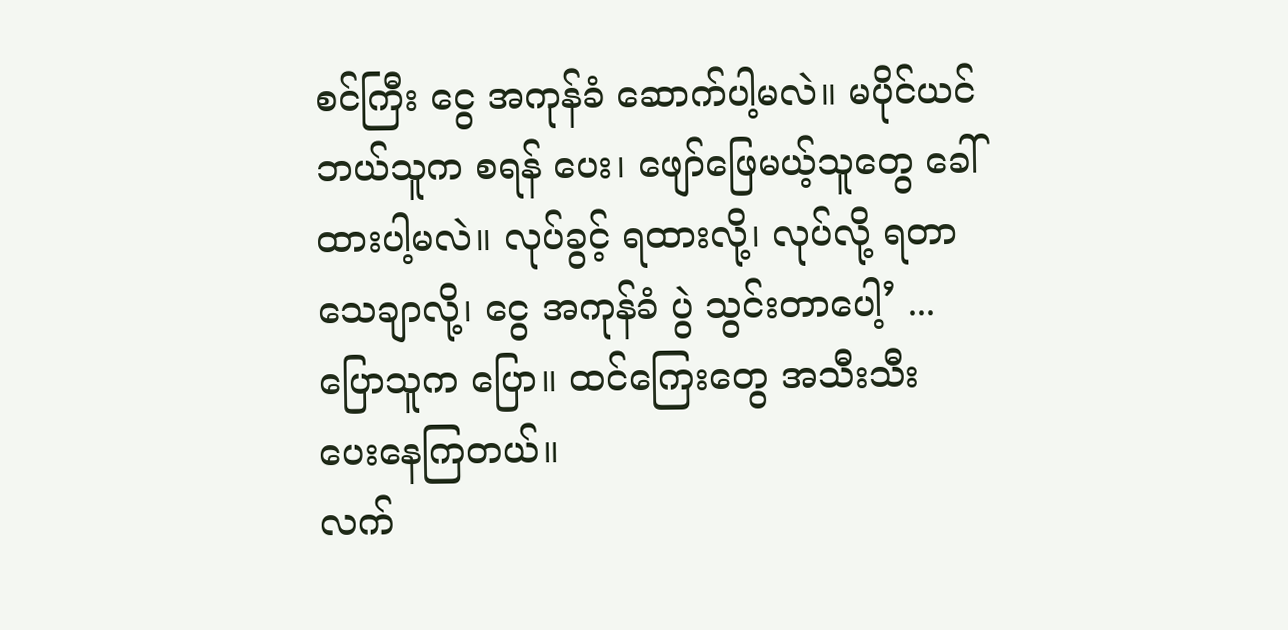စင်ကြီး ငွေ အကုန်ခံ ဆောက်ပါ့မလဲ။ မပိုင်ယင် ဘယ်သူက စရန် ပေး၊ ဖျော်ဖြေမယ့်သူတွေ ခေါ်ထားပါ့မလဲ။ လုပ်ခွင့် ရထားလို့၊ လုပ်လို့ ရတာ သေချာလို့၊ ငွေ အကုန်ခံ ပွဲ သွင်းတာပေါ့’ ... ပြောသူက ပြော။ ထင်ကြေးတွေ အသီးသီး ပေးနေကြတယ်။
လက်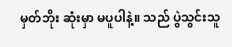မှတ်ဘိုး ဆုံးမှာ မပူပါနဲ့။ သည် ပွဲသွင်းသူ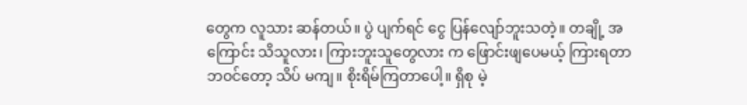တွေက လူသား ဆန်တယ်။ ပွဲ ပျက်ရင် ငွေ ပြန်လျော်ဘူးသတဲ့။ တချို့ အကြောင်း သိသူလား၊ ကြားဘူးသူတွေလား က ဖြောင်းဖျပေမယ့် ကြားရတာ ဘဝင်တော့ သိပ် မကျ။ စိုးရိမ်ကြတာပေါ့။ ရှိစု မဲ့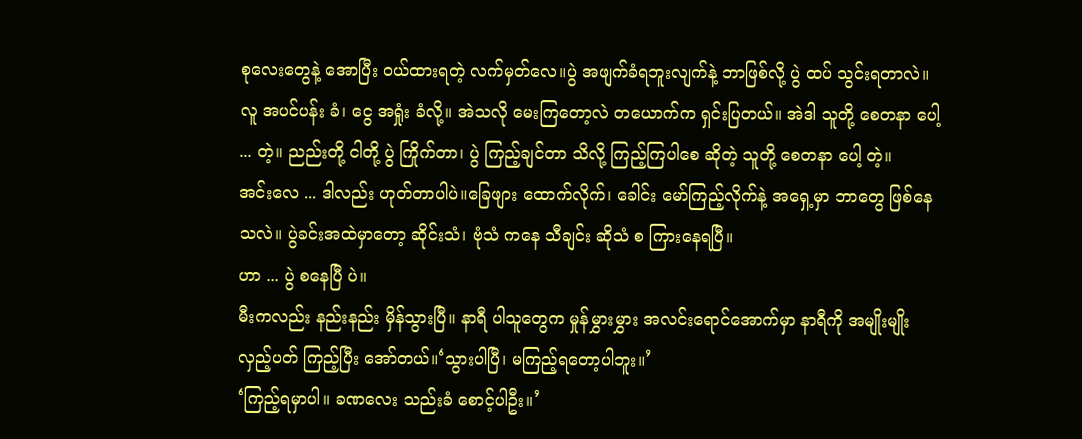စုလေးတွေနဲ့ အောပြီး ဝယ်ထားရတဲ့ လက်မှတ်လေ။ပွဲ အဖျက်ခံရဘူးလျက်နဲ့ ဘာဖြစ်လို့ ပွဲ ထပ် သွင်းရတာလဲ။ လူ အပင်ပန်း ခံ၊ ငွေ အရှုံး ခံလို့။ အဲသလို မေးကြတော့လဲ တယောက်က ရှင်းပြတယ်။ အဲဒါ သူတို့ စေတနာ ပေါ့ ... တဲ့။ ညည်းတို့ ငါတို့ ပွဲ ကြိုက်တာ၊ ပွဲ ကြည့်ချင်တာ သိလို့ ကြည့်ကြပါစေ ဆိုတဲ့ သူတို့ စေတနာ ပေါ့ တဲ့။
အင်းလေ ... ဒါလည်း ဟုတ်တာပါပဲ။ခြေဖျား ထောက်လိုက်၊ ခေါင်း မော်ကြည့်လိုက်နဲ့ အရှေ့မှာ ဘာတွေ ဖြစ်နေသလဲ။ ပွဲခင်းအထဲမှာတော့ ဆိုင်းသံ၊ ဗုံသံ ကနေ သီချင်း ဆိုသံ စ ကြားနေရပြီ။
ဟာ ... ပွဲ စနေပြီ ပဲ။
မီးကလည်း နည်းနည်း မှိန်သွားပြီ။ နာရီ ပါသူတွေက မှုန်မွှားမွှား အလင်းရောင်အောက်မှာ နာရီကို အမျိုးမျိုး လှည့်ပတ် ကြည့်ပြီး အော်တယ်။‘သွားပါပြီ၊ မကြည့်ရတော့ပါဘူး။’
‘ကြည့်ရမှာပါ။ ခဏလေး သည်းခံ စောင့်ပါဦး။’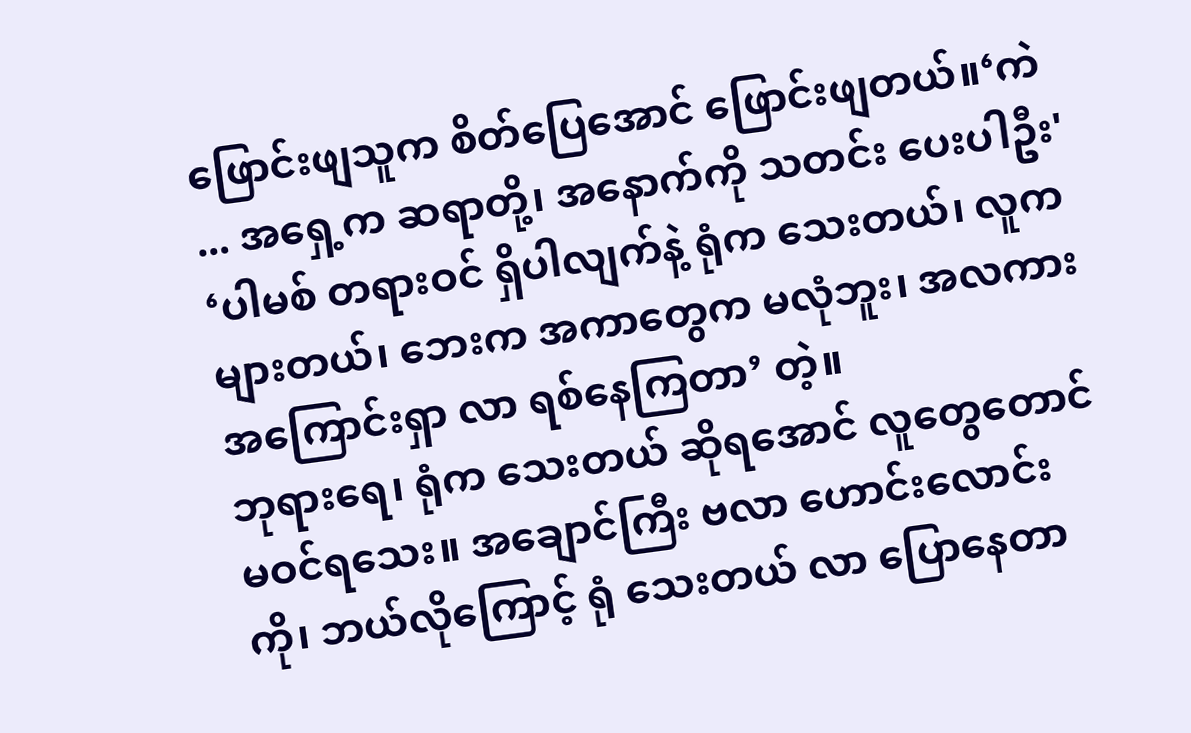ဖြောင်းဖျသူက စိတ်ပြေအောင် ဖြောင်းဖျတယ်။‘ကဲ ... အရှေ့က ဆရာတို့၊ အနောက်ကို သတင်း ပေးပါဦး'
‘ပါမစ် တရားဝင် ရှိပါလျက်နဲ့ ရုံက သေးတယ်၊ လူက များတယ်၊ ဘေးက အကာတွေက မလုံဘူး၊ အလကား အကြောင်းရှာ လာ ရစ်နေကြတာ’ တဲ့။
ဘုရားရေ၊ ရုံက သေးတယ် ဆိုရအောင် လူတွေတောင် မဝင်ရသေး။ အချောင်ကြီး ဗလာ ဟောင်းလောင်း ကို၊ ဘယ်လိုကြောင့် ရုံ သေးတယ် လာ ပြောနေတာ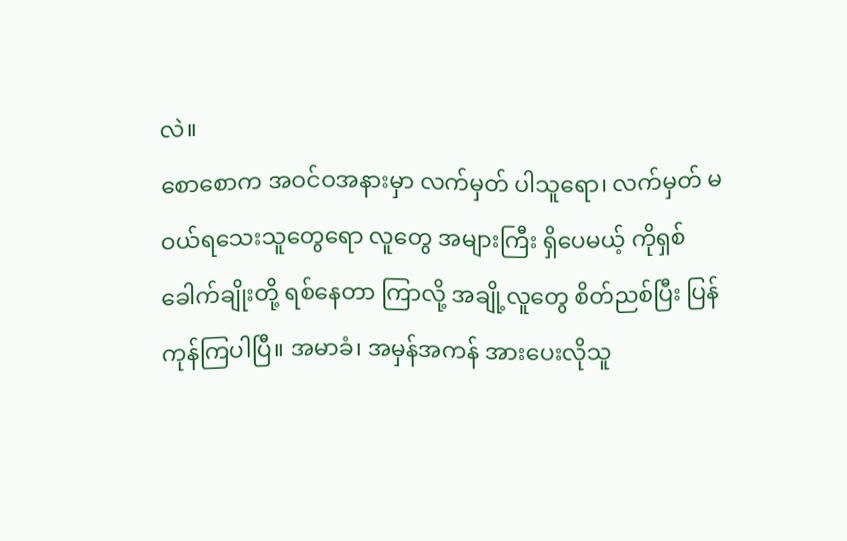လဲ။
စောစောက အဝင်ဝအနားမှာ လက်မှတ် ပါသူရော၊ လက်မှတ် မဝယ်ရသေးသူတွေရော လူတွေ အများကြီး ရှိပေမယ့် ကိုရှစ်ခေါက်ချိုးတို့ ရစ်နေတာ ကြာလို့ အချို့လူတွေ စိတ်ညစ်ပြီး ပြန်ကုန်ကြပါပြီ။ အမာခံ၊ အမှန်အကန် အားပေးလိုသူ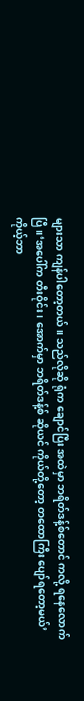များသာ ကျန်ပါတော့တယ်။ သည်လိုဆို ရုံက ချောင်ပြီး အထဲမှာ ဘရိတ်ဒန့်စ်တောင် ကလို့ ရနေလောက်ပြီ။‘အပေါ်က တီးဝိုင်း၊ အောက်မှာ ဘရိတ်ဒန့်စ် ဆိုယင် ကိုယ်တို့တော့ တထောကြီး ပျော်ရတော့မယ်’
ကိုယ့်ဘာ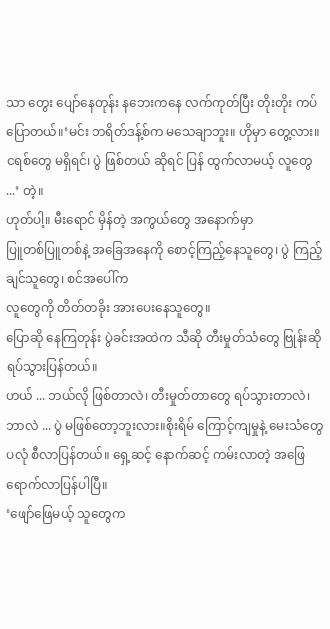သာ တွေး ပျော်နေတုန်း နဘေးကနေ လက်ကုတ်ပြီး တိုးတိုး ကပ်ပြောတယ်။‘မင်း ဘရိတ်ဒန့်စ်က မသေချာဘူး။ ဟိုမှာ တွေ့လား။ ငရစ်တွေ မရှိရင်၊ ပွဲ ဖြစ်တယ် ဆိုရင် ပြန် ထွက်လာမယ့် လူတွေ ...’ တဲ့။
ဟုတ်ပါ့။ မီးရောင် မှိန်တဲ့ အကွယ်တွေ အနောက်မှာ
ပြူတစ်ပြူတစ်နဲ့ အခြေအနေကို စောင့်ကြည့်နေသူတွေ၊ ပွဲ ကြည့်ချင်သူတွေ၊ စင်အပေါ်က
လူတွေကို တိတ်တခိုး အားပေးနေသူတွေ။
ပြောဆို နေကြတုန်း ပွဲခင်းအထဲက သီဆို တီးမှုတ်သံတွေ ဗြုန်းဆို ရပ်သွားပြန်တယ်။
ဟယ် ... ဘယ်လို ဖြစ်တာလဲ၊ တီးမှုတ်တာတွေ ရပ်သွားတာလဲ၊ ဘာလဲ ... ပွဲ မဖြစ်တော့ဘူးလား။စိုးရိမ် ကြောင့်ကျမှုနဲ့ မေးသံတွေ ပလုံ စီလာပြန်တယ်။ ရှေ့ဆင့် နောက်ဆင့် ကမ်းလာတဲ့ အဖြေ ရောက်လာပြန်ပါပြီ။
‘ဖျော်ဖြေမယ့် သူတွေက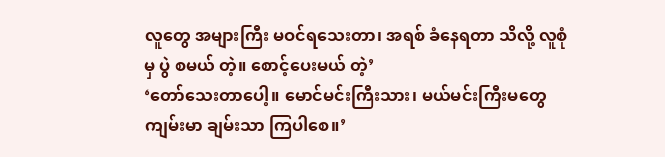လူတွေ အများကြီး မဝင်ရသေးတာ၊ အရစ် ခံနေရတာ သိလို့ လူစုံမှ ပွဲ စမယ် တဲ့။ စောင့်ပေးမယ် တဲ့’
‘တော်သေးတာပေါ့။ မောင်မင်းကြီးသား၊ မယ်မင်းကြီးမတွေ ကျမ်းမာ ချမ်းသာ ကြပါစေ။’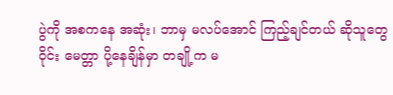ပွဲကို အစကနေ အဆုံး၊ ဘာမှ မလပ်အောင် ကြည့်ချင်တယ် ဆိုသူတွေ
ဝိုင်း မေတ္တာ ပို့နေချိန်မှာ တချို့က မ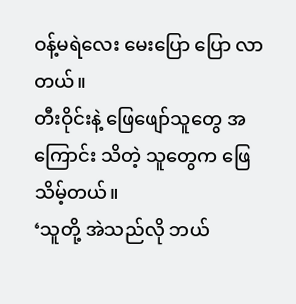ဝန့်မရဲလေး မေးပြော ပြော လာတယ်။
တီးဝိုင်းနဲ့ ဖြေဖျော်သူတွေ အကြောင်း သိတဲ့ သူတွေက ဖြေသိမ့်တယ်။
‘သူတို့ အဲသည်လို ဘယ်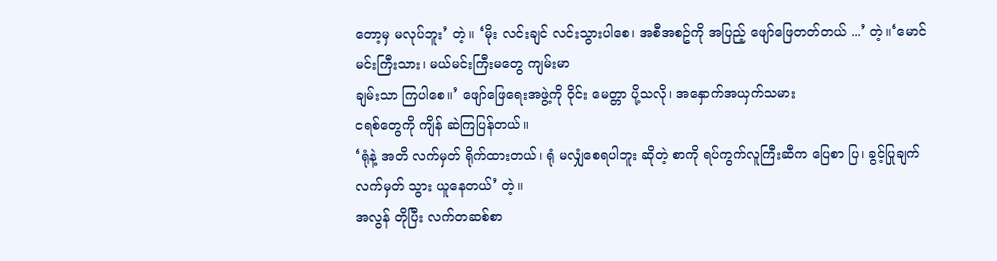တော့မှ မလုပ်ဘူး’ တဲ့။ ‘မိုး လင်းချင် လင်းသွားပါစေ၊ အစီအစဥ်ကို အပြည့် ဖျော်ဖြေတတ်တယ် ...’ တဲ့။‘မောင်မင်းကြီးသား၊ မယ်မင်းကြီးမတွေ ကျမ်းမာ
ချမ်းသာ ကြပါစေ။’ ဖျော်ဖြေရေးအဖွဲ့ကို ဝိုင်း မေတ္တာ ပို့သလို၊ အနှောက်အယှက်သမား
ငရစ်တွေကို ကျိန် ဆဲကြပြန်တယ်။
‘ရုံနဲ့ အတိ လက်မှတ် ရိုက်ထားတယ်၊ ရုံ မလျှံစေရပါဘူး ဆိုတဲ့ စာကို ရပ်ကွက်လူကြီးဆီက ပြေစာ ပြ၊ ခွင့်ပြုချက် လက်မှတ် သွား ယူနေတယ်’ တဲ့။
အလွန် တိုပြီး လက်တဆစ်စာ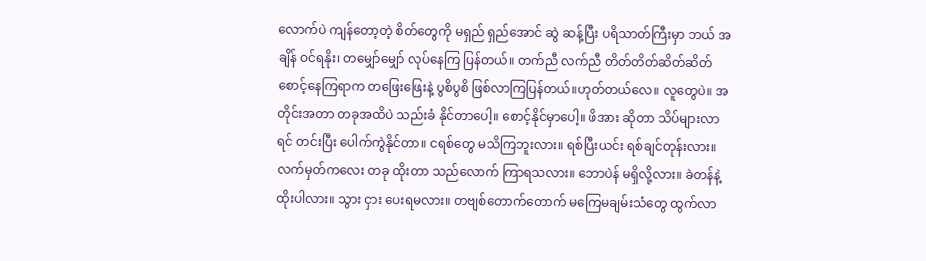လောက်ပဲ ကျန်တော့တဲ့ စိတ်တွေကို မရှည် ရှည်အောင် ဆွဲ ဆန့်ပြီး ပရိသာတ်ကြီးမှာ ဘယ် အချိန် ဝင်ရနိုး၊ တမျှော်မျှော် လုပ်နေကြ ပြန်တယ်။ တက်ညီ လက်ညီ တိတ်တိတ်ဆိတ်ဆိတ် စောင့်နေကြရာက တဖြေးဖြေးနဲ့ ပွစိပွစိ ဖြစ်လာကြပြန်တယ်။ဟုတ်တယ်လေ။ လူတွေပဲ။ အတိုင်းအတာ တခုအထိပဲ သည်းခံ နိုင်တာပေါ့။ စောင့်နိုင်မှာပေါ့။ ဖိအား ဆိုတာ သိပ်များလာရင် တင်းပြီး ပေါက်ကွဲနိုင်တာ။ ငရစ်တွေ မသိကြဘူးလား။ ရစ်ပြီးယင်း ရစ်ချင်တုန်းလား။
လက်မှတ်ကလေး တခု ထိုးတာ သည်လောက် ကြာရသလား။ ဘောပဲန် မရှိလို့လား။ ခဲတန်နဲ့ ထိုးပါလား။ သွား ငှား ပေးရမလား။ တဗျစ်တောက်တောက် မကြေမချမ်းသံတွေ ထွက်လာ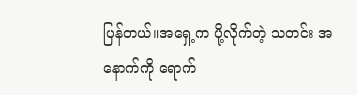ပြန်တယ်။အရှေ့က ပို့လိုက်တဲ့ သတင်း အနောက်ကို ရောက်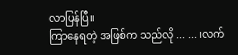လာပြန်ပြီ။
ကြာနေရတဲ့ အဖြစ်က သည်လို ... ... ၊လက်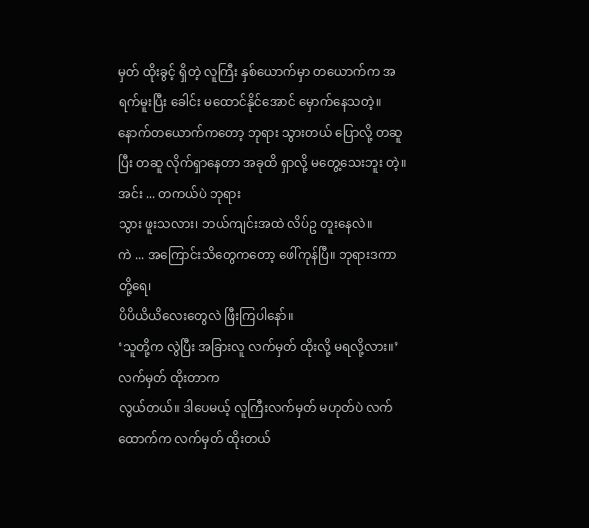မှတ် ထိုးခွင့် ရှိတဲ့ လူကြီး နှစ်ယောက်မှာ တယောက်က အရက်မူးပြီး ခေါင်း မထောင်နိုင်အောင် မှောက်နေသတဲ့။ နောက်တယောက်ကတော့ ဘုရား သွားတယ် ပြောလို့ တဆူပြီး တဆူ လိုက်ရှာနေတာ အခုထိ ရှာလို့ မတွေ့သေးဘူး တဲ့။
အင်း ... တကယ်ပဲ ဘုရား
သွား ဖူးသလား၊ ဘယ်ကျင်းအထဲ လိပ်ဥ တူးနေလဲ။
ကဲ ... အကြောင်းသိတွေကတော့ ဖေါ်ကုန်ပြီ။ ဘုရားဒကာတို့ရေ၊
ပိပိယိယိလေးတွေလဲ ဖြီးကြပါနော်။
‘သူတို့က လွဲပြီး အခြားလူ လက်မှတ် ထိုးလို့ မရလို့လား။’
လက်မှတ် ထိုးတာက
လွယ်တယ်။ ဒါပေမယ့် လူကြီးလက်မှတ် မဟုတ်ပဲ လက်ထောက်က လက်မှတ် ထိုးတယ်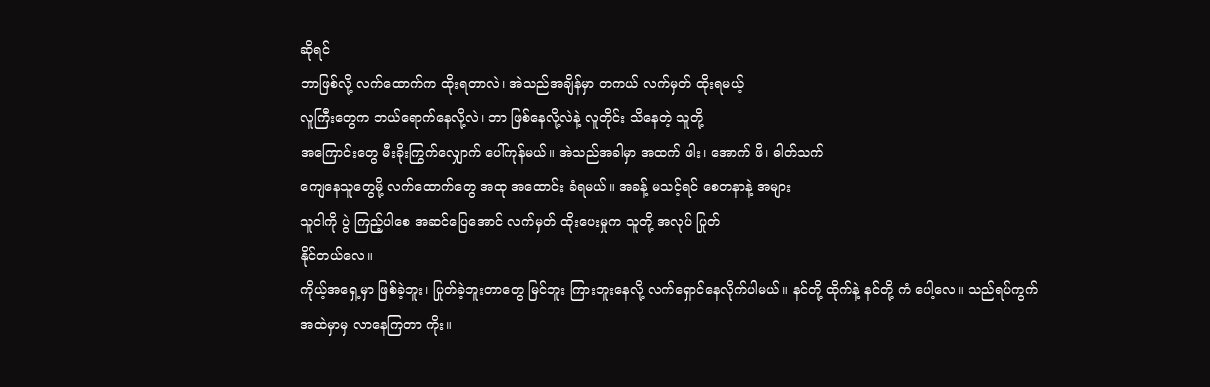ဆိုရင်
ဘာဖြစ်လို့ လက်ထောက်က ထိုးရတာလဲ၊ အဲသည်အချိန်မှာ တကယ် လက်မှတ် ထိုးရမယ့်
လူကြီးတွေက ဘယ်ရောက်နေလို့လဲ၊ ဘာ ဖြစ်နေလို့လဲနဲ့ လူတိုင်း သိနေတဲ့ သူတို့
အကြောင်းတွေ မီးခိုးကြွက်လျှောက် ပေါ်ကုန်မယ်။ အဲသည်အခါမှာ အထက် ဖါး၊ အောက် ဖိ၊ ဓါတ်သက်
ကျေနေသူတွေမို့ လက်ထောက်တွေ အထု အထောင်း ခံရမယ်။ အခန့် မသင့်ရင် စေတနာနဲ့ အများ
သူငါကို ပွဲ ကြည့်ပါစေ အဆင်ပြေအောင် လက်မှတ် ထိုးပေးမှုက သူတို့ အလုပ် ပြုတ်
နိုင်တယ်လေ။
ကိုယ့်အရှေ့မှာ ဖြစ်ခဲ့ဘူး၊ ပြုတ်ခဲ့ဘူးတာတွေ မြင်ဘူး ကြားဘူးနေလို့ လက်ရှောင်နေလိုက်ပါမယ်။ နင်တို့ ထိုက်နဲ့ နင်တို့ ကံ ပေါ့လေ။ သည်ရပ်ကွက် အထဲမှာမှ လာနေကြတာ ကိုး။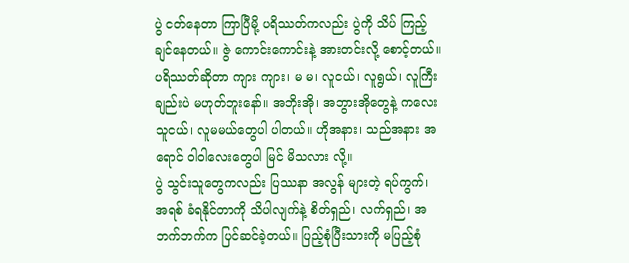ပွဲ ငတ်နေတာ ကြာပြီမို့ ပရိဿတ်ကလည်း ပွဲကို သိပ် ကြည့်ချင်နေတယ်။ ဇွဲ ကောင်းကောင်းနဲ့ အားတင်းလို့ စောင့်တယ်။ ပရိဿတ်ဆိုတာ ကျား ကျား၊ မ မ၊ လူငယ်၊ လူရွယ်၊ လူကြီးချည်းပဲ မဟုတ်ဘူးနော်။ အဘိုးအို၊ အဘွားအိုတွေနဲ့ ကလေး သူငယ်၊ လူမမယ်တွေပါ ပါတယ်။ ဟိုအနား၊ သည်အနား အရောင် ဝါဝါလေးတွေပါ မြင် မိသလား လို့။
ပွဲ သွင်းသူတွေကလည်း ပြဿနာ အလွန် များတဲ့ ရပ်ကွက်၊ အရစ် ခံရနိုင်တာကို သိပါလျက်နဲ့ စိတ်ရှည်၊ လက်ရှည်၊ အဘက်ဘက်က ပြင်ဆင်ခဲ့တယ်။ ပြည့်စုံပြီးသားကို မပြည့်စုံ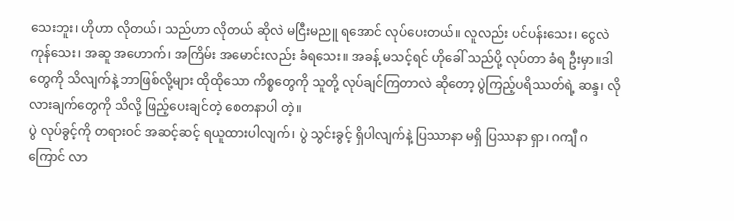သေးဘူး၊ ဟိုဟာ လိုတယ်၊ သည်ဟာ လိုတယ် ဆိုလဲ မငြီးမညူ ရအောင် လုပ်ပေးတယ်။ လူလည်း ပင်ပန်းသေး၊ ငွေလဲ ကုန်သေး၊ အဆူ အဟောက်၊ အကြိမ်း အမောင်းလည်း ခံရသေး။ အခန့် မသင့်ရင် ဟိုခေါ် သည်ပို့ လုပ်တာ ခံရ ဦးမှာ။ဒါတွေကို သိလျက်နဲ့ ဘာဖြစ်လို့များ ထိုထိုသော ကိစ္စတွေကို သူတို့ လုပ်ချင်ကြတာလဲ ဆိုတော့ ပွဲကြည့်ပရိဿတ်ရဲ့ ဆန္ဒ၊ လိုလားချက်တွေကို သိလို့ ဖြည့်ပေးချင်တဲ့ စေတနာပါ တဲ့။
ပွဲ လုပ်ခွင့်ကို တရားဝင် အဆင့်ဆင့် ရယူထားပါလျက်၊ ပွဲ သွင်းခွင့် ရှိပါလျက်နဲ့ ပြဿာနာ မရှိ ပြဿနာ ရှာ၊ ဂကျီ ဂကြောင် လာ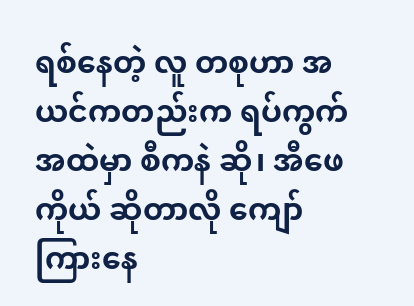ရစ်နေတဲ့ လူ တစုဟာ အယင်ကတည်းက ရပ်ကွက်အထဲမှာ စီကနဲ ဆို၊ အီဖေကိုယ် ဆိုတာလို ကျော်ကြားနေ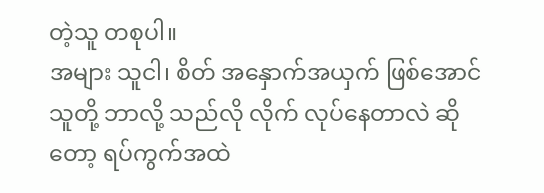တဲ့သူ တစုပါ။
အများ သူငါ၊ စိတ် အနှောက်အယှက် ဖြစ်အောင် သူတို့ ဘာလို့ သည်လို လိုက် လုပ်နေတာလဲ ဆိုတော့ ရပ်ကွက်အထဲ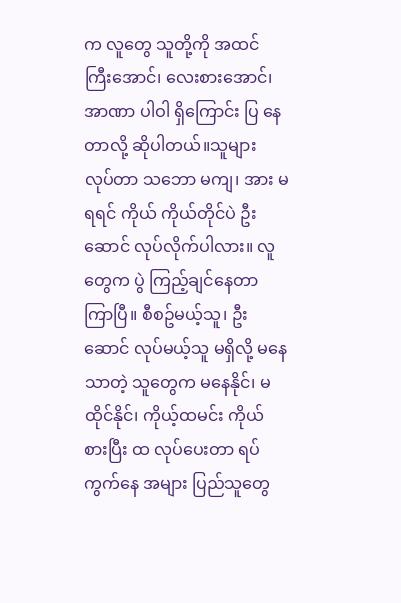က လူတွေ သူတို့ကို အထင် ကြီးအောင်၊ လေးစားအောင်၊ အာဏာ ပါဝါ ရှိကြောင်း ပြ နေတာလို့ ဆိုပါတယ်။သူများ လုပ်တာ သဘော မကျ၊ အား မရရင် ကိုယ် ကိုယ်တိုင်ပဲ ဦးဆောင် လုပ်လိုက်ပါလား။ လူတွေက ပွဲ ကြည့်ချင်နေတာ ကြာပြီ။ စီစဥ်မယ့်သူ၊ ဦးဆောင် လုပ်မယ့်သူ မရှိလို့ မနေသာတဲ့ သူတွေက မနေနိုင်၊ မထိုင်နိုင်၊ ကိုယ့်ထမင်း ကိုယ် စားပြီး ထ လုပ်ပေးတာ ရပ်ကွက်နေ အများ ပြည်သူတွေ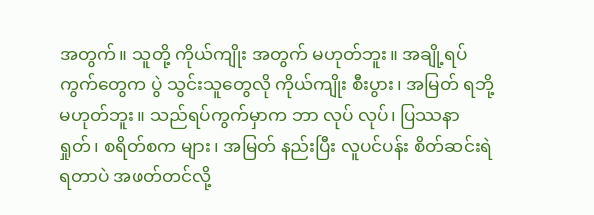အတွက်။ သူတို့ ကိုယ်ကျိုး အတွက် မဟုတ်ဘူး။ အချို့ရပ်ကွက်တွေက ပွဲ သွင်းသူတွေလို ကိုယ်ကျိုး စီးပွား၊ အမြတ် ရဘို့ မဟုတ်ဘူး။ သည်ရပ်ကွက်မှာက ဘာ လုပ် လုပ်၊ ပြဿနာ ရှုတ်၊ စရိတ်စက များ၊ အမြတ် နည်းပြီး လူပင်ပန်း စိတ်ဆင်းရဲရတာပဲ အဖတ်တင်လို့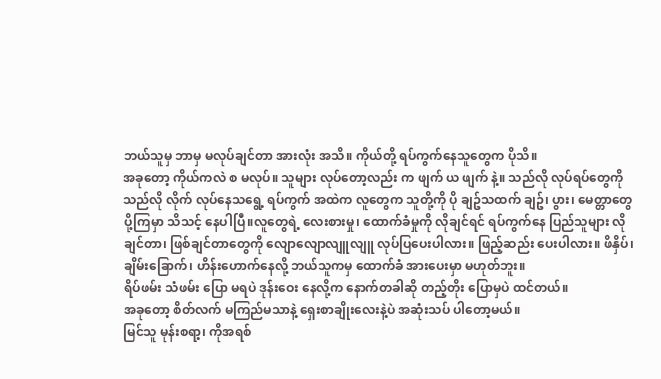ဘယ်သူမှ ဘာမှ မလုပ်ချင်တာ အားလုံး အသိ။ ကိုယ်တို့ ရပ်ကွက်နေသူတွေက ပိုသိ။
အခုတော့ ကိုယ်ကလဲ စ မလုပ်။ သူများ လုပ်တော့လည်း က ဖျက် ယ ဖျက် နဲ့။ သည်လို လုပ်ရပ်တွေကို သည်လို လိုက် လုပ်နေသရွေ့ ရပ်ကွက် အထဲက လူတွေက သူတို့ကို ပို ချဥ်သထက် ချဥ်၊ ပွား၊ မေတ္တာတွေ ပို့ကြမှာ သိသင့် နေပါပြီ။လူတွေရဲ့ လေးစားမှု၊ ထောက်ခံမှုကို လိုချင်ရင် ရပ်ကွက်နေ ပြည်သူများ လိုချင်တာ၊ ဖြစ်ချင်တာတွေကို လျောလျောလျူလျူ လုပ်ပြပေးပါလား။ ဖြည့်ဆည်း ပေးပါလား။ ဖိနှိပ်၊ ချိမ်းခြောက်၊ ဟိန်းဟောက်နေလို့ ဘယ်သူကမှ ထောက်ခံ အားပေးမှာ မဟုတ်ဘူး။
ရိပ်ဖမ်း သံဖမ်း ပြော မရပဲ ဒုန်းဝေး နေလို့က နောက်တခါဆို တည့်တိုး ပြောမှပဲ ထင်တယ်။
အခုတော့ စိတ်လက် မကြည်မသာနဲ့ ရှေးစာချိုးလေးနဲ့ပဲ အဆုံးသပ် ပါတော့မယ်။
မြင်သူ မုန်းစရာ့၊ ကိုအရစ်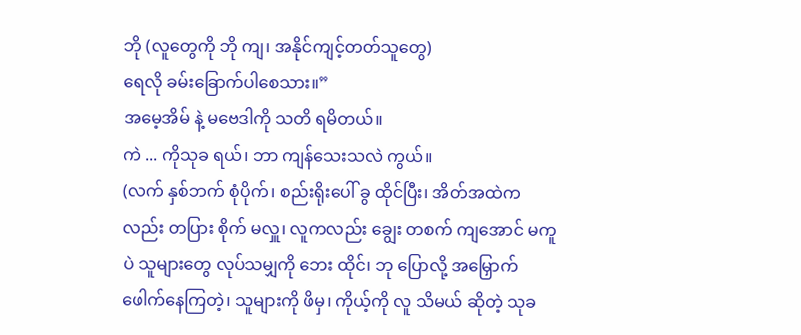ဘို (လူတွေကို ဘို ကျ၊ အနိုင်ကျင့်တတ်သူတွေ)
ရေလို ခမ်းခြောက်ပါစေသား။”
အမေ့အိမ် နဲ့ မဗေဒါကို သတိ ရမိတယ်။
ကဲ ... ကိုသုခ ရယ်၊ ဘာ ကျန်သေးသလဲ ကွယ်။
(လက် နှစ်ဘက် စုံပိုက်၊ စည်းရိုးပေါ် ခွ ထိုင်ပြီး၊ အိတ်အထဲကလည်း တပြား စိုက် မလှူ၊ လူကလည်း ချွေး တစက် ကျအောင် မကူပဲ သူများတွေ လုပ်သမျှကို ဘေး ထိုင်၊ ဘု ပြောလို့ အမြှောက် ဖေါက်နေကြတဲ့၊ သူများကို ဖိမှ၊ ကိုယ့်ကို လူ သိမယ် ဆိုတဲ့ သုခ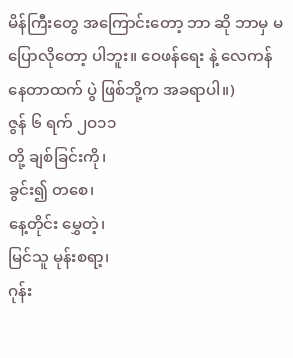မိန်ကြီးတွေ အကြောင်းတော့ ဘာ ဆို ဘာမှ မပြောလိုတော့ ပါဘူး။ ဝေဖန်ရေး နဲ့ လေကန် နေတာထက် ပွဲ ဖြစ်ဘို့က အခရာပါ။)
ဇွန် ၆ ရက် ၂ဝ၁၁
တို့ ချစ်ခြင်းကို၊
ခွင်း၍ တစေ၊
နေ့တိုင်း မွှေတဲ့၊
မြင်သူ မုန်းစရာ့၊
ဂုန်း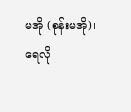မအို (စုန်းမအို)၊
ရေလို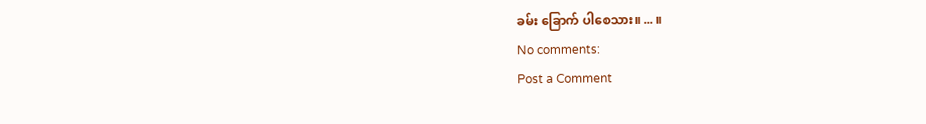ခမ်း ခြောက် ပါစေသား။ ... ။
No comments:
Post a Comment